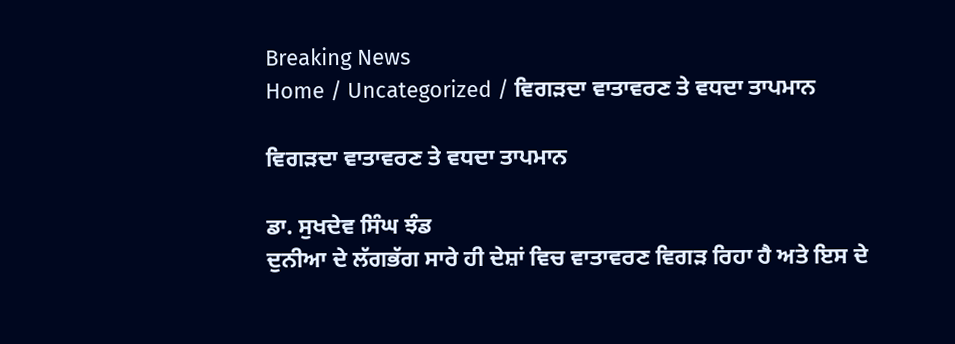Breaking News
Home / Uncategorized / ਵਿਗੜਦਾ ਵਾਤਾਵਰਣ ਤੇ ਵਧਦਾ ਤਾਪਮਾਨ

ਵਿਗੜਦਾ ਵਾਤਾਵਰਣ ਤੇ ਵਧਦਾ ਤਾਪਮਾਨ

ਡਾ. ਸੁਖਦੇਵ ਸਿੰਘ ਝੰਡ
ਦੁਨੀਆ ਦੇ ਲੱਗਭੱਗ ਸਾਰੇ ਹੀ ਦੇਸ਼ਾਂ ਵਿਚ ਵਾਤਾਵਰਣ ਵਿਗੜ ਰਿਹਾ ਹੈ ਅਤੇ ਇਸ ਦੇ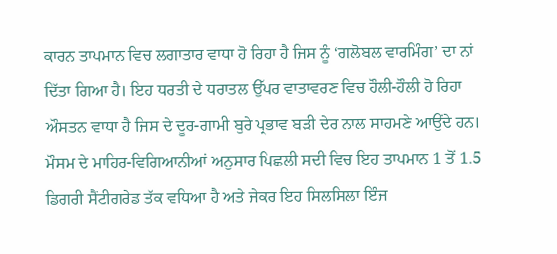ਕਾਰਨ ਤਾਪਮਾਨ ਵਿਚ ਲਗਾਤਾਰ ਵਾਧਾ ਹੋ ਰਿਹਾ ਹੈ ਜਿਸ ਨੂੰ ‘ਗਲੋਬਲ ਵਾਰਮਿੰਗ’ ਦਾ ਨਾਂ ਦਿੱਤਾ ਗਿਆ ਹੈ। ਇਹ ਧਰਤੀ ਦੇ ਧਰਾਤਲ ਉੱਪਰ ਵਾਤਾਵਰਣ ਵਿਚ ਹੌਲੀ-ਹੌਲੀ ਹੋ ਰਿਹਾ ਔਸਤਨ ਵਾਧਾ ਹੈ ਜਿਸ ਦੇ ਦੂਰ-ਗਾਮੀ ਬੁਰੇ ਪ੍ਰਭਾਵ ਬੜੀ ਦੇਰ ਨਾਲ ਸਾਹਮਣੇ ਆਉਂਦੇ ਹਨ। ਮੌਸਮ ਦੇ ਮਾਹਿਰ-ਵਿਗਿਆਨੀਆਂ ਅਨੁਸਾਰ ਪਿਛਲੀ ਸਦੀ ਵਿਚ ਇਹ ਤਾਪਮਾਨ 1 ਤੋਂ 1.5 ਡਿਗਰੀ ਸੈਂਟੀਗਰੇਡ ਤੱਕ ਵਧਿਆ ਹੈ ਅਤੇ ਜੇਕਰ ਇਹ ਸਿਲਸਿਲਾ ਇੰਜ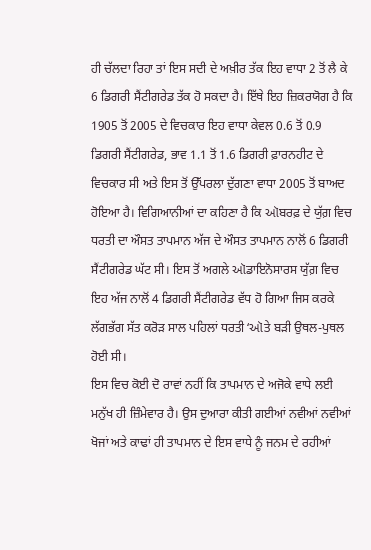ਹੀ ਚੱਲਦਾ ਰਿਹਾ ਤਾਂ ਇਸ ਸਦੀ ਦੇ ਅਖ਼ੀਰ ਤੱਕ ਇਹ ਵਾਧਾ 2 ਤੋਂ ਲੈ ਕੇ 6 ਡਿਗਰੀ ਸੈਂਟੀਗਰੇਡ ਤੱਕ ਹੋ ਸਕਦਾ ਹੈ। ਇੱਥੇ ਇਹ ਜ਼ਿਕਰਯੋਗ ਹੈ ਕਿ 1905 ਤੋਂ 2005 ਦੇ ਵਿਚਕਾਰ ਇਹ ਵਾਧਾ ਕੇਵਲ 0.6 ਤੋਂ 0.9 ਡਿਗਰੀ ਸੈਂਟੀਗਰੇਡ, ਭਾਵ 1.1 ਤੋਂ 1.6 ਡਿਗਰੀ ਫ਼ਾਰਨਹੀਟ ਦੇ ਵਿਚਕਾਰ ਸੀ ਅਤੇ ਇਸ ਤੋਂ ਉੱਪਰਲਾ ਦੁੱਗਣਾ ਵਾਧਾ 2005 ਤੋਂ ਬਾਅਦ ਹੋਇਆ ਹੈ। ਵਿਗਿਆਨੀਆਂ ਦਾ ਕਹਿਣਾ ਹੈ ਕਿ ઑਬਰਫ਼ ਦੇ ਯੁੱਗ਼ ਵਿਚ ਧਰਤੀ ਦਾ ਔਸਤ ਤਾਪਮਾਨ ਅੱਜ ਦੇ ਔਸਤ ਤਾਪਮਾਨ ਨਾਲੋਂ 6 ਡਿਗਰੀ ਸੈਂਟੀਗਰੇਡ ਘੱਟ ਸੀ। ਇਸ ਤੋਂ ਅਗਲੇ ઑਡਾਇਨੋਸਾਰਸ ਯੁੱਗ਼ ਵਿਚ ਇਹ ਅੱਜ ਨਾਲੋਂ 4 ਡਿਗਰੀ ਸੈਂਟੀਗਰੇਡ ਵੱਧ ਹੋ ਗਿਆ ਜਿਸ ਕਰਕੇ ਲੱਗਭੱਗ ਸੱਤ ਕਰੋੜ ਸਾਲ ਪਹਿਲਾਂ ਧਰਤੀ ‘ઑਤੇ ਬੜੀ ਉਥਲ-ਪੁਥਲ ਹੋਈ ਸੀ।
ਇਸ ਵਿਚ ਕੋਈ ਦੋ ਰਾਵਾਂ ਨਹੀਂ ਕਿ ਤਾਪਮਾਨ ਦੇ ਅਜੋਕੇ ਵਾਧੇ ਲਈ ਮਨੁੱਖ ਹੀ ਜ਼ਿੰਮੇਵਾਰ ਹੈ। ਉਸ ਦੁਆਰਾ ਕੀਤੀ ਗਈਆਂ ਨਵੀਆਂ ਨਵੀਆਂ ਖੋਜਾਂ ਅਤੇ ਕਾਢਾਂ ਹੀ ਤਾਪਮਾਨ ਦੇ ਇਸ ਵਾਧੇ ਨੂੰ ਜਨਮ ਦੇ ਰਹੀਆਂ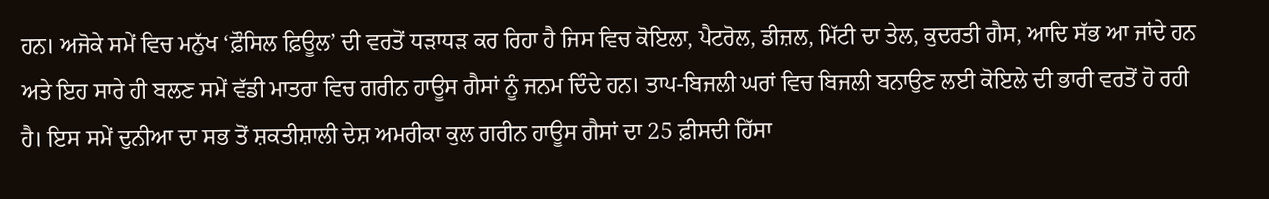ਹਨ। ਅਜੋਕੇ ਸਮੇਂ ਵਿਚ ਮਨੁੱਖ ‘ਫ਼ੌਸਿਲ ਫ਼ਿਊਲ’ ਦੀ ਵਰਤੋਂ ਧੜਾਧੜ ਕਰ ਰਿਹਾ ਹੈ ਜਿਸ ਵਿਚ ਕੋਇਲਾ, ਪੈਟਰੋਲ, ਡੀਜ਼ਲ, ਮਿੱਟੀ ਦਾ ਤੇਲ, ਕੁਦਰਤੀ ਗੈਸ, ਆਦਿ ਸੱਭ ਆ ਜਾਂਦੇ ਹਨ ਅਤੇ ਇਹ ਸਾਰੇ ਹੀ ਬਲਣ ਸਮੇਂ ਵੱਡੀ ਮਾਤਰਾ ਵਿਚ ਗਰੀਨ ਹਾਊਸ ਗੈਸਾਂ ਨੂੰ ਜਨਮ ਦਿੰਦੇ ਹਨ। ਤਾਪ-ਬਿਜਲੀ ਘਰਾਂ ਵਿਚ ਬਿਜਲੀ ਬਨਾਉਣ ਲਈ ਕੋਇਲੇ ਦੀ ਭਾਰੀ ਵਰਤੋਂ ਹੋ ਰਹੀ ਹੈ। ਇਸ ਸਮੇਂ ਦੁਨੀਆ ਦਾ ਸਭ ਤੋਂ ਸ਼ਕਤੀਸ਼ਾਲੀ ਦੇਸ਼ ਅਮਰੀਕਾ ਕੁਲ ਗਰੀਨ ਹਾਊਸ ਗੈਸਾਂ ਦਾ 25 ਫ਼ੀਸਦੀ ਹਿੱਸਾ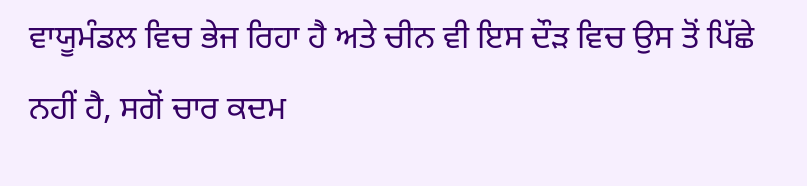ਵਾਯੂਮੰਡਲ ਵਿਚ ਭੇਜ ਰਿਹਾ ਹੈ ਅਤੇ ਚੀਨ ਵੀ ਇਸ ਦੌੜ ਵਿਚ ਉਸ ਤੋਂ ਪਿੱਛੇ ਨਹੀਂ ਹੈ, ਸਗੋਂ ਚਾਰ ਕਦਮ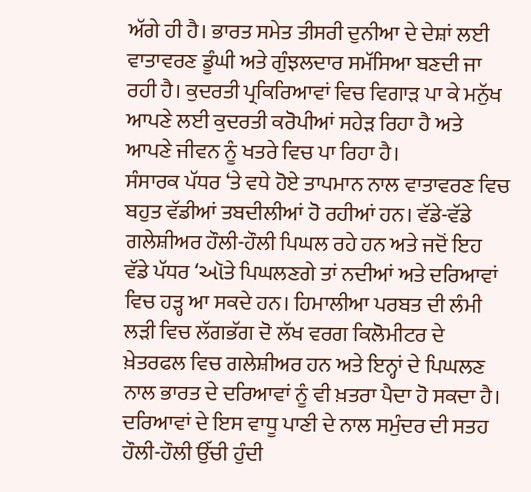ਅੱਗੇ ਹੀ ਹੈ। ਭਾਰਤ ਸਮੇਤ ਤੀਸਰੀ ਦੁਨੀਆ ਦੇ ਦੇਸ਼ਾਂ ਲਈ ਵਾਤਾਵਰਣ ਡੂੰਘੀ ਅਤੇ ਗੁੰਝਲਦਾਰ ਸਮੱਸਿਆ ਬਣਦੀ ਜਾ ਰਹੀ ਹੈ। ਕੁਦਰਤੀ ਪ੍ਰਕਿਰਿਆਵਾਂ ਵਿਚ ਵਿਗਾੜ ਪਾ ਕੇ ਮਨੁੱਖ ਆਪਣੇ ਲਈ ਕੁਦਰਤੀ ਕਰੋਪੀਆਂ ਸਹੇੜ ਰਿਹਾ ਹੈ ਅਤੇ ਆਪਣੇ ਜੀਵਨ ਨੂੰ ਖਤਰੇ ਵਿਚ ਪਾ ਰਿਹਾ ਹੈ।
ਸੰਸਾਰਕ ਪੱਧਰ ‘ਤੇ ਵਧੇ ਹੋਏ ਤਾਪਮਾਨ ਨਾਲ ਵਾਤਾਵਰਣ ਵਿਚ ਬਹੁਤ ਵੱਡੀਆਂ ਤਬਦੀਲੀਆਂ ਹੋ ਰਹੀਆਂ ਹਨ। ਵੱਡੇ-ਵੱਡੇ ਗਲੇਸ਼ੀਅਰ ਹੌਲੀ-ਹੌਲੀ ਪਿਘਲ ਰਹੇ ਹਨ ਅਤੇ ਜਦੋਂ ਇਹ ਵੱਡੇ ਪੱਧਰ ‘ઑਤੇ ਪਿਘਲਣਗੇ ਤਾਂ ਨਦੀਆਂ ਅਤੇ ਦਰਿਆਵਾਂ ਵਿਚ ਹੜ੍ਹ ਆ ਸਕਦੇ ਹਨ। ਹਿਮਾਲੀਆ ਪਰਬਤ ਦੀ ਲੰਮੀ ਲੜੀ ਵਿਚ ਲੱਗਭੱਗ ਦੋ ਲੱਖ ਵਰਗ ਕਿਲੋਮੀਟਰ ਦੇ ਖ਼ੇਤਰਫਲ ਵਿਚ ਗਲੇਸ਼ੀਅਰ ਹਨ ਅਤੇ ਇਨ੍ਹਾਂ ਦੇ ਪਿਘਲਣ ਨਾਲ ਭਾਰਤ ਦੇ ਦਰਿਆਵਾਂ ਨੂੰ ਵੀ ਖ਼ਤਰਾ ਪੈਦਾ ਹੋ ਸਕਦਾ ਹੈ। ਦਰਿਆਵਾਂ ਦੇ ਇਸ ਵਾਧੂ ਪਾਣੀ ਦੇ ਨਾਲ ਸਮੁੰਦਰ ਦੀ ਸਤਹ ਹੌਲੀ-ਹੌਲੀ ਉੱਚੀ ਹੁੰਦੀ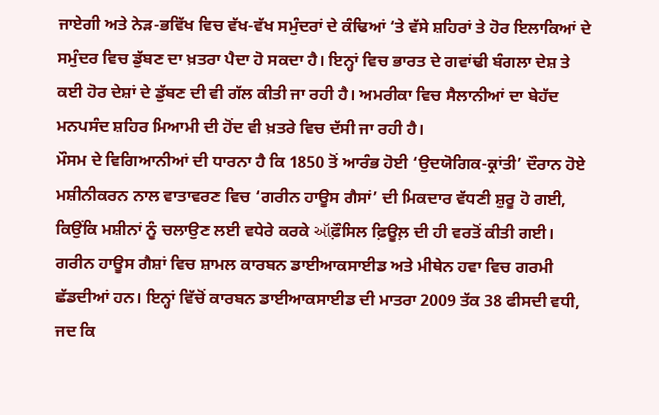ਜਾਏਗੀ ਅਤੇ ਨੇੜ-ਭਵਿੱਖ ਵਿਚ ਵੱਖ-ਵੱਖ ਸਮੁੰਦਰਾਂ ਦੇ ਕੰਢਿਆਂ ‘ਤੇ ਵੱਸੇ ਸ਼ਹਿਰਾਂ ਤੇ ਹੋਰ ਇਲਾਕਿਆਂ ਦੇ ਸਮੁੰਦਰ ਵਿਚ ਡੁੱਬਣ ਦਾ ਖ਼ਤਰਾ ਪੈਦਾ ਹੋ ਸਕਦਾ ਹੈ। ਇਨ੍ਹਾਂ ਵਿਚ ਭਾਰਤ ਦੇ ਗਵਾਂਢੀ ਬੰਗਲਾ ਦੇਸ਼ ਤੇ ਕਈ ਹੋਰ ਦੇਸ਼ਾਂ ਦੇ ਡੁੱਬਣ ਦੀ ਵੀ ਗੱਲ ਕੀਤੀ ਜਾ ਰਹੀ ਹੈ। ਅਮਰੀਕਾ ਵਿਚ ਸੈਲਾਨੀਆਂ ਦਾ ਬੇਹੱਦ ਮਨਪਸੰਦ ਸ਼ਹਿਰ ਮਿਆਮੀ ਦੀ ਹੋਂਦ ਵੀ ਖ਼ਤਰੇ ਵਿਚ ਦੱਸੀ ਜਾ ਰਹੀ ਹੈ।
ਮੌਸਮ ਦੇ ਵਿਗਿਆਨੀਆਂ ਦੀ ਧਾਰਨਾ ਹੈ ਕਿ 1850 ਤੋਂ ਆਰੰਭ ਹੋਈ ‘ਉਦਯੋਗਿਕ-ਕ੍ਰਾਂਤੀ’ ਦੌਰਾਨ ਹੋਏ ਮਸ਼ੀਨੀਕਰਨ ਨਾਲ ਵਾਤਾਵਰਣ ਵਿਚ ‘ਗਰੀਨ ਹਾਊਸ ਗੈਸਾਂ’ ਦੀ ਮਿਕਦਾਰ ਵੱਧਣੀ ਸ਼ੁਰੂ ਹੋ ਗਈ, ਕਿਉਂਕਿ ਮਸ਼ੀਨਾਂ ਨੂੰ ਚਲਾਉਣ ਲਈ ਵਧੇਰੇ ਕਰਕੇ ઑਫ਼ੌਸਿਲ ਫ਼ਿਊਲ਼ ਦੀ ਹੀ ਵਰਤੋਂ ਕੀਤੀ ਗਈ। ਗਰੀਨ ਹਾਊਸ ਗੈਸ਼ਾਂ ਵਿਚ ਸ਼ਾਮਲ ਕਾਰਬਨ ਡਾਈਆਕਸਾਈਡ ਅਤੇ ਮੀਥੇਨ ਹਵਾ ਵਿਚ ਗਰਮੀ ਛੱਡਦੀਆਂ ਹਨ। ਇਨ੍ਹਾਂ ਵਿੱਚੋਂ ਕਾਰਬਨ ਡਾਈਆਕਸਾਈਡ ਦੀ ਮਾਤਰਾ 2009 ਤੱਕ 38 ਫੀਸਦੀ ਵਧੀ, ਜਦ ਕਿ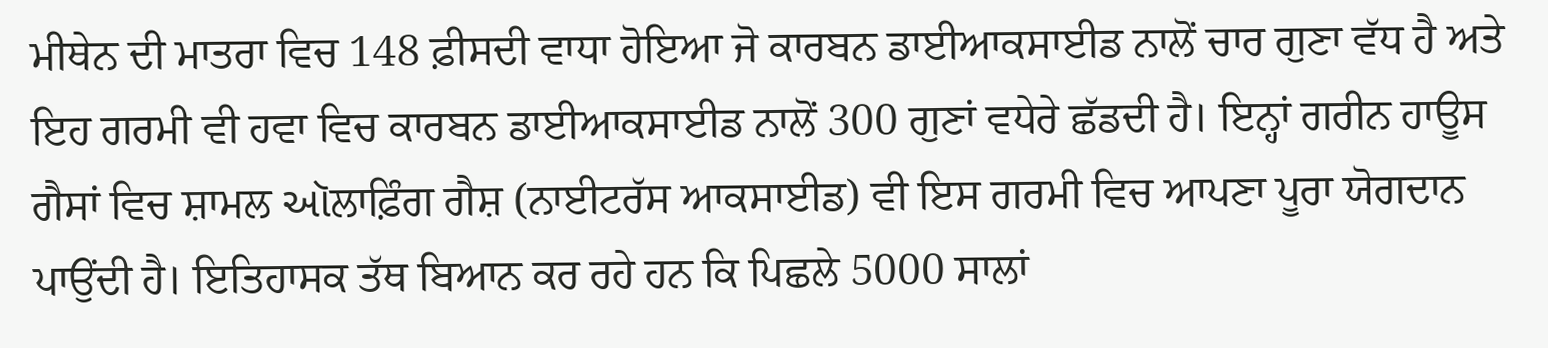ਮੀਥੇਨ ਦੀ ਮਾਤਰਾ ਵਿਚ 148 ਫ਼ੀਸਦੀ ਵਾਧਾ ਹੋਇਆ ਜੋ ਕਾਰਬਨ ਡਾਈਆਕਸਾਈਡ ਨਾਲੋਂ ਚਾਰ ਗੁਣਾ ਵੱਧ ਹੈ ਅਤੇ ਇਹ ਗਰਮੀ ਵੀ ਹਵਾ ਵਿਚ ਕਾਰਬਨ ਡਾਈਆਕਸਾਈਡ ਨਾਲੋਂ 300 ਗੁਣਾਂ ਵਧੇਰੇ ਛੱਡਦੀ ਹੈ। ਇਨ੍ਹਾਂ ਗਰੀਨ ਹਾਊਸ ਗੈਸਾਂ ਵਿਚ ਸ਼ਾਮਲ ઑਲਾਫ਼ਿੰਗ ਗੈਸ਼ (ਨਾਈਟਰੱਸ ਆਕਸਾਈਡ) ਵੀ ਇਸ ਗਰਮੀ ਵਿਚ ਆਪਣਾ ਪੂਰਾ ਯੋਗਦਾਨ ਪਾਉਂਦੀ ਹੈ। ਇਤਿਹਾਸਕ ਤੱਥ ਬਿਆਨ ਕਰ ਰਹੇ ਹਨ ਕਿ ਪਿਛਲੇ 5000 ਸਾਲਾਂ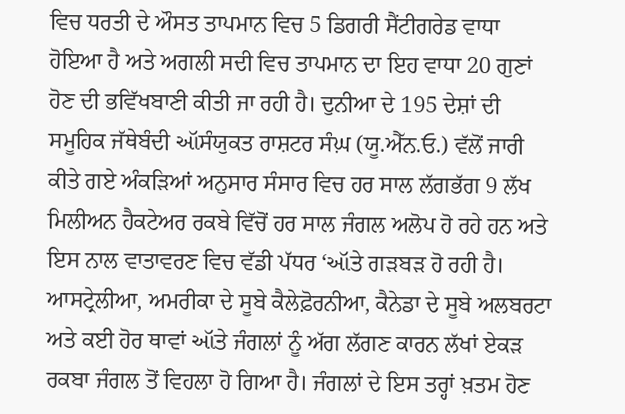ਵਿਚ ਧਰਤੀ ਦੇ ਔਸਤ ਤਾਪਮਾਨ ਵਿਚ 5 ਡਿਗਰੀ ਸੈਂਟੀਗਰੇਡ ਵਾਧਾ ਹੋਇਆ ਹੈ ਅਤੇ ਅਗਲੀ ਸਦੀ ਵਿਚ ਤਾਪਮਾਨ ਦਾ ਇਹ ਵਾਧਾ 20 ਗੁਣਾਂ ਹੋਣ ਦੀ ਭਵਿੱਖਬਾਣੀ ਕੀਤੀ ਜਾ ਰਹੀ ਹੈ। ਦੁਨੀਆ ਦੇ 195 ਦੇਸ਼ਾਂ ਦੀ ਸਮੂਹਿਕ ਜੱਥੇਬੰਦੀ ઑਸੰਯੁਕਤ ਰਾਸ਼ਟਰ ਸੰਘ਼ (ਯੂ.ਐੱਨ.ਓ.) ਵੱਲੋਂ ਜਾਰੀ ਕੀਤੇ ਗਏ ਅੰਕੜਿਆਂ ਅਨੁਸਾਰ ਸੰਸਾਰ ਵਿਚ ਹਰ ਸਾਲ ਲੱਗਭੱਗ 9 ਲੱਖ ਮਿਲੀਅਨ ਹੈਕਟੇਅਰ ਰਕਬੇ ਵਿੱਚੋਂ ਹਰ ਸਾਲ ਜੰਗਲ ਅਲੋਪ ਹੋ ਰਹੇ ਹਨ ਅਤੇ ਇਸ ਨਾਲ ਵਾਤਾਵਰਣ ਵਿਚ ਵੱਡੀ ਪੱਧਰ ‘ઑਤੇ ਗੜਬੜ ਹੋ ਰਹੀ ਹੈ। ਆਸਟ੍ਰੇਲੀਆ, ਅਮਰੀਕਾ ਦੇ ਸੂਬੇ ਕੈਲੇਫ਼ੋਰਨੀਆ, ਕੈਨੇਡਾ ਦੇ ਸੂਬੇ ਅਲਬਰਟਾ ਅਤੇ ਕਈ ਹੋਰ ਥਾਵਾਂ ઑਤੇ ਜੰਗਲਾਂ ਨੂੰ ਅੱਗ ਲੱਗਣ ਕਾਰਨ ਲੱਖਾਂ ਏਕੜ ਰਕਬਾ ਜੰਗਲ ਤੋਂ ਵਿਹਲਾ ਹੋ ਗਿਆ ਹੈ। ਜੰਗਲਾਂ ਦੇ ਇਸ ਤਰ੍ਹਾਂ ਖ਼ਤਮ ਹੋਣ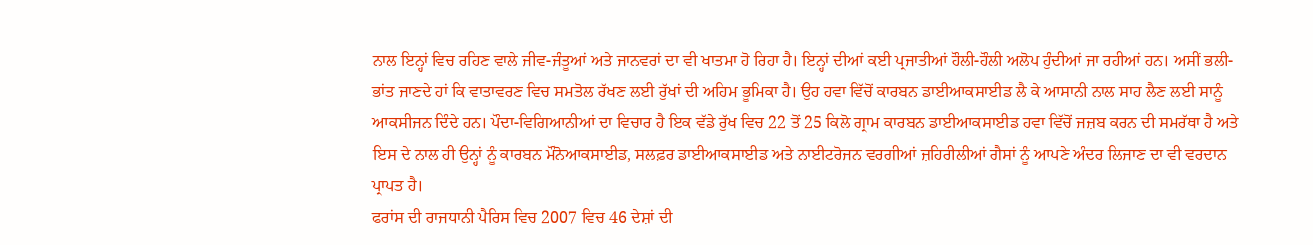ਨਾਲ ਇਨ੍ਹਾਂ ਵਿਚ ਰਹਿਣ ਵਾਲੇ ਜੀਵ-ਜੰਤੂਆਂ ਅਤੇ ਜਾਨਵਰਾਂ ਦਾ ਵੀ ਖਾਤਮਾ ਹੋ ਰਿਹਾ ਹੈ। ਇਨ੍ਹਾਂ ਦੀਆਂ ਕਈ ਪ੍ਰਜਾਤੀਆਂ ਹੌਲੀ-ਹੌਲੀ ਅਲੋਪ ਹੁੰਦੀਆਂ ਜਾ ਰਹੀਆਂ ਹਨ। ਅਸੀਂ ਭਲੀ-ਭਾਂਤ ਜਾਣਦੇ ਹਾਂ ਕਿ ਵਾਤਾਵਰਣ ਵਿਚ ਸਮਤੋਲ ਰੱਖਣ ਲਈ ਰੁੱਖਾਂ ਦੀ ਅਹਿਮ ਭੂਮਿਕਾ ਹੈ। ਉਹ ਹਵਾ ਵਿੱਚੋਂ ਕਾਰਬਨ ਡਾਈਆਕਸਾਈਡ ਲੈ ਕੇ ਆਸਾਨੀ ਨਾਲ ਸਾਹ ਲੈਣ ਲਈ ਸਾਨੂੰ ਆਕਸੀਜਨ ਦਿੰਦੇ ਹਨ। ਪੌਦਾ-ਵਿਗਿਆਨੀਆਂ ਦਾ ਵਿਚਾਰ ਹੈ ਇਕ ਵੱਡੇ ਰੁੱਖ ਵਿਚ 22 ਤੋਂ 25 ਕਿਲੋ ਗ੍ਰਾਮ ਕਾਰਬਨ ਡਾਈਆਕਸਾਈਡ ਹਵਾ ਵਿੱਚੋਂ ਜਜ਼ਬ ਕਰਨ ਦੀ ਸਮਰੱਥਾ ਹੈ ਅਤੇ ਇਸ ਦੇ ਨਾਲ ਹੀ ਉਨ੍ਹਾਂ ਨੂੰ ਕਾਰਬਨ ਮੌਨੋਆਕਸਾਈਡ, ਸਲਫ਼ਰ ਡਾਈਆਕਸਾਈਡ ਅਤੇ ਨਾਈਟਰੋਜਨ ਵਰਗੀਆਂ ਜ਼ਹਿਰੀਲੀਆਂ ਗੈਸਾਂ ਨੂੰ ਆਪਣੇ ਅੰਦਰ ਲਿਜਾਣ ਦਾ ਵੀ ਵਰਦਾਨ ਪ੍ਰਾਪਤ ਹੈ।
ਫਰਾਂਸ ਦੀ ਰਾਜਧਾਨੀ ਪੈਰਿਸ ਵਿਚ 2007 ਵਿਚ 46 ਦੇਸ਼ਾਂ ਦੀ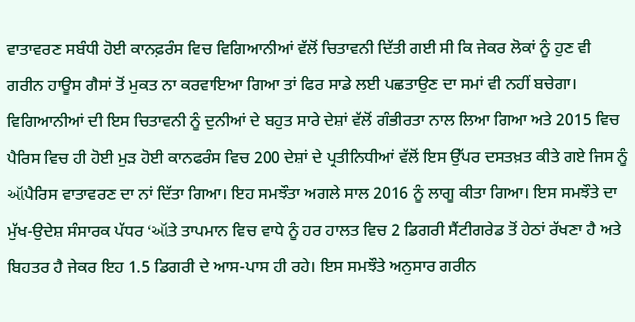ਵਾਤਾਵਰਣ ਸਬੰਧੀ ਹੋਈ ਕਾਨਫ਼ਰੰਸ ਵਿਚ ਵਿਗਿਆਨੀਆਂ ਵੱਲੋਂ ਚਿਤਾਵਨੀ ਦਿੱਤੀ ਗਈ ਸੀ ਕਿ ਜੇਕਰ ਲੋਕਾਂ ਨੂੰ ਹੁਣ ਵੀ ਗਰੀਨ ਹਾਊਸ ਗੈਸਾਂ ਤੋਂ ਮੁਕਤ ਨਾ ਕਰਵਾਇਆ ਗਿਆ ਤਾਂ ਫਿਰ ਸਾਡੇ ਲਈ ਪਛਤਾਉਣ ਦਾ ਸਮਾਂ ਵੀ ਨਹੀਂ ਬਚੇਗਾ। ਵਿਗਿਆਨੀਆਂ ਦੀ ਇਸ ਚਿਤਾਵਨੀ ਨੂੰ ਦੁਨੀਆਂ ਦੇ ਬਹੁਤ ਸਾਰੇ ਦੇਸ਼ਾਂ ਵੱਲੋਂ ਗੰਭੀਰਤਾ ਨਾਲ ਲਿਆ ਗਿਆ ਅਤੇ 2015 ਵਿਚ ਪੈਰਿਸ ਵਿਚ ਹੀ ਹੋਈ ਮੁੜ ਹੋਈ ਕਾਨਫਰੰਸ ਵਿਚ 200 ਦੇਸ਼ਾਂ ਦੇ ਪ੍ਰਤੀਨਿਧੀਆਂ ਵੱਲੋਂ ਇਸ ਉੱਪਰ ਦਸਤਖ਼ਤ ਕੀਤੇ ਗਏ ਜਿਸ ਨੂੰ ઑਪੈਰਿਸ ਵਾਤਾਵਰਣ ਦਾ ਨਾਂ ਦਿੱਤਾ ਗਿਆ। ਇਹ ਸਮਝੌਤਾ ਅਗਲੇ ਸਾਲ 2016 ਨੂੰ ਲਾਗੂ ਕੀਤਾ ਗਿਆ। ਇਸ ਸਮਝੌਤੇ ਦਾ ਮੁੱਖ-ਉਦੇਸ਼ ਸੰਸਾਰਕ ਪੱਧਰ ‘ઑਤੇ ਤਾਪਮਾਨ ਵਿਚ ਵਾਧੇ ਨੂੰ ਹਰ ਹਾਲਤ ਵਿਚ 2 ਡਿਗਰੀ ਸੈਂਟੀਗਰੇਡ ਤੋਂ ਹੇਠਾਂ ਰੱਖਣਾ ਹੈ ਅਤੇ ਬਿਹਤਰ ਹੈ ਜੇਕਰ ਇਹ 1.5 ਡਿਗਰੀ ਦੇ ਆਸ-ਪਾਸ ਹੀ ਰਹੇ। ਇਸ ਸਮਝੌਤੇ ਅਨੁਸਾਰ ਗਰੀਨ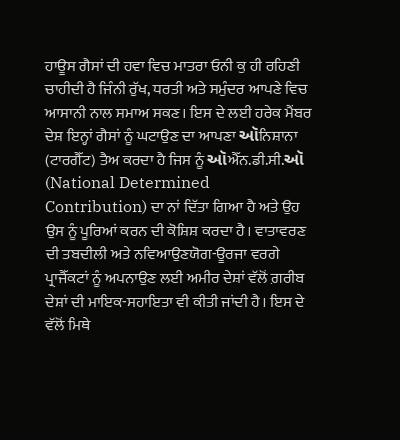ਹਾਊਸ ਗੈਸਾਂ ਦੀ ਹਵਾ ਵਿਚ ਮਾਤਰਾ ਓਨੀ ਕੁ ਹੀ ਰਹਿਣੀ ਚਾਹੀਦੀ ਹੈ ਜਿੰਨੀ ਰੁੱਖ, ਧਰਤੀ ਅਤੇ ਸਮੁੰਦਰ ਆਪਣੇ ਵਿਚ ਆਸਾਨੀ ਨਾਲ ਸਮਾਅ ਸਕਣ। ਇਸ ਦੇ ਲਈ ਹਰੇਕ ਮੈਂਬਰ ਦੇਸ਼ ਇਨ੍ਹਾਂ ਗੈਸਾਂ ਨੂੰ ਘਟਾਉਣ ਦਾ ਆਪਣਾ ઑਨਿਸ਼ਾਨਾ (ਟਾਰਗੈੱਟ) ਤੈਅ ਕਰਦਾ ਹੈ ਜਿਸ ਨੂੰ ઑਐੱਨ.ਡੀ.ਸੀ.ઑ (National Determined Contribution) ਦਾ ਨਾਂ ਦਿੱਤਾ ਗਿਆ ਹੈ ਅਤੇ ਉਹ ਉਸ ਨੂੰ ਪੂਰਿਆਂ ਕਰਨ ਦੀ ਕੋਸ਼ਿਸ਼ ਕਰਦਾ ਹੈ। ਵਾਤਾਵਰਣ ਦੀ ਤਬਦੀਲੀ ਅਤੇ ਨਵਿਆਉਣਯੋਗ-ਊਰਜਾ ਵਰਗੇ ਪ੍ਰਾਜੈੱਕਟਾਂ ਨੂੰ ਅਪਨਾਉਣ ਲਈ ਅਮੀਰ ਦੇਸ਼ਾਂ ਵੱਲੋਂ ਗ਼ਰੀਬ ਦੇਸ਼ਾਂ ਦੀ ਮਾਇਕ-ਸਹਾਇਤਾ ਵੀ ਕੀਤੀ ਜਾਂਦੀ ਹੈ। ਇਸ ਦੇ ਵੱਲੋਂ ਮਿਥੇ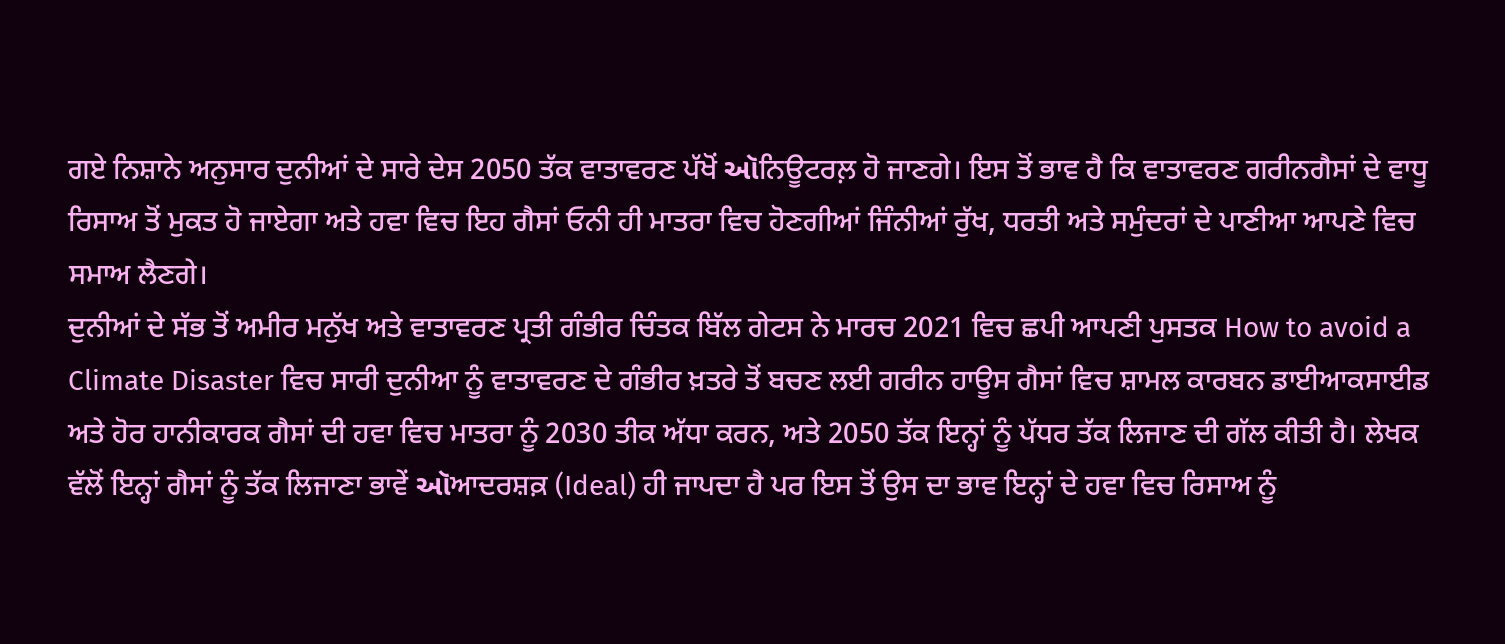ਗਏ ਨਿਸ਼ਾਨੇ ਅਨੁਸਾਰ ਦੁਨੀਆਂ ਦੇ ਸਾਰੇ ਦੇਸ 2050 ਤੱਕ ਵਾਤਾਵਰਣ ਪੱਖੋਂ ઑਨਿਊਟਰਲ਼ ਹੋ ਜਾਣਗੇ। ਇਸ ਤੋਂ ਭਾਵ ਹੈ ਕਿ ਵਾਤਾਵਰਣ ਗਰੀਨਗੈਸਾਂ ਦੇ ਵਾਧੂ ਰਿਸਾਅ ਤੋਂ ਮੁਕਤ ਹੋ ਜਾਏਗਾ ਅਤੇ ਹਵਾ ਵਿਚ ਇਹ ਗੈਸਾਂ ਓਨੀ ਹੀ ਮਾਤਰਾ ਵਿਚ ਹੋਣਗੀਆਂ ਜਿੰਨੀਆਂ ਰੁੱਖ, ਧਰਤੀ ਅਤੇ ਸਮੁੰਦਰਾਂ ਦੇ ਪਾਣੀਆ ਆਪਣੇ ਵਿਚ ਸਮਾਅ ਲੈਣਗੇ।
ਦੁਨੀਆਂ ਦੇ ਸੱਭ ਤੋਂ ਅਮੀਰ ਮਨੁੱਖ ਅਤੇ ਵਾਤਾਵਰਣ ਪ੍ਰਤੀ ਗੰਭੀਰ ਚਿੰਤਕ ਬਿੱਲ ਗੇਟਸ ਨੇ ਮਾਰਚ 2021 ਵਿਚ ਛਪੀ ਆਪਣੀ ਪੁਸਤਕ How to avoid a Climate Disaster ਵਿਚ ਸਾਰੀ ਦੁਨੀਆ ਨੂੰ ਵਾਤਾਵਰਣ ਦੇ ਗੰਭੀਰ ਖ਼ਤਰੇ ਤੋਂ ਬਚਣ ਲਈ ਗਰੀਨ ਹਾਊਸ ਗੈਸਾਂ ਵਿਚ ਸ਼ਾਮਲ ਕਾਰਬਨ ਡਾਈਆਕਸਾਈਡ ਅਤੇ ਹੋਰ ਹਾਨੀਕਾਰਕ ਗੈਸਾਂ ਦੀ ਹਵਾ ਵਿਚ ਮਾਤਰਾ ਨੂੰ 2030 ਤੀਕ ਅੱਧਾ ਕਰਨ, ਅਤੇ 2050 ਤੱਕ ਇਨ੍ਹਾਂ ਨੂੰ ਪੱਧਰ ਤੱਕ ਲਿਜਾਣ ਦੀ ਗੱਲ ਕੀਤੀ ਹੈ। ਲੇਖਕ ਵੱਲੋਂ ਇਨ੍ਹਾਂ ਗੈਸਾਂ ਨੂੰ ਤੱਕ ਲਿਜਾਣਾ ਭਾਵੇਂ ઑਆਦਰਸ਼ਕ਼ (Ideal) ਹੀ ਜਾਪਦਾ ਹੈ ਪਰ ਇਸ ਤੋਂ ਉਸ ਦਾ ਭਾਵ ਇਨ੍ਹਾਂ ਦੇ ਹਵਾ ਵਿਚ ਰਿਸਾਅ ਨੂੰ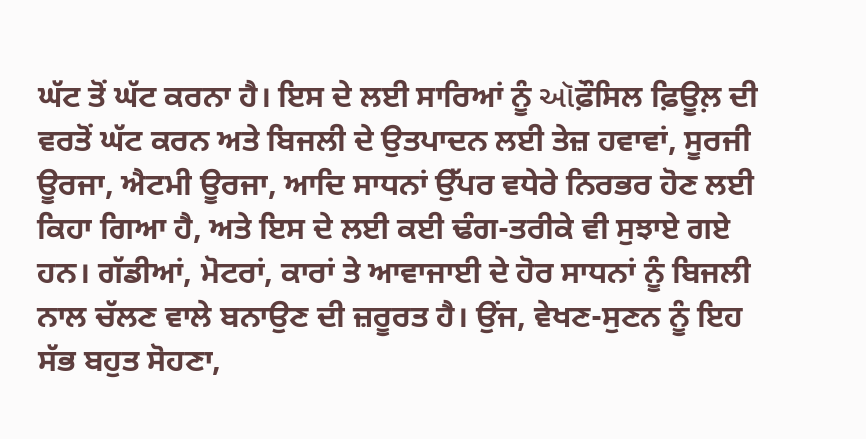ਘੱਟ ਤੋਂ ਘੱਟ ਕਰਨਾ ਹੈ। ਇਸ ਦੇ ਲਈ ਸਾਰਿਆਂ ਨੂੰ ઑਫ਼ੌਸਿਲ ਫ਼ਿਊਲ਼ ਦੀ ਵਰਤੋਂ ਘੱਟ ਕਰਨ ਅਤੇ ਬਿਜਲੀ ਦੇ ਉਤਪਾਦਨ ਲਈ ਤੇਜ਼ ਹਵਾਵਾਂ, ਸੂਰਜੀ ਊਰਜਾ, ਐਟਮੀ ਊਰਜਾ, ਆਦਿ ਸਾਧਨਾਂ ਉੱਪਰ ਵਧੇਰੇ ਨਿਰਭਰ ਹੋਣ ਲਈ ਕਿਹਾ ਗਿਆ ਹੈ, ਅਤੇ ਇਸ ਦੇ ਲਈ ਕਈ ਢੰਗ-ਤਰੀਕੇ ਵੀ ਸੁਝਾਏ ਗਏ ਹਨ। ਗੱਡੀਆਂ, ਮੋਟਰਾਂ, ਕਾਰਾਂ ਤੇ ਆਵਾਜਾਈ ਦੇ ਹੋਰ ਸਾਧਨਾਂ ਨੂੰ ਬਿਜਲੀ ਨਾਲ ਚੱਲਣ ਵਾਲੇ ਬਨਾਉਣ ਦੀ ਜ਼ਰੂਰਤ ਹੈ। ਉਂਜ, ਵੇਖਣ-ਸੁਣਨ ਨੂੰ ਇਹ ਸੱਭ ਬਹੁਤ ਸੋਹਣਾ,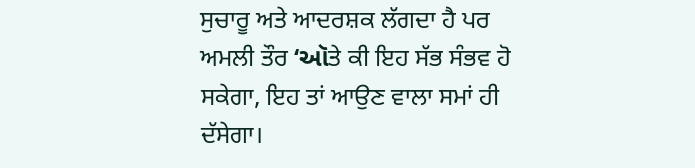ਸੁਚਾਰੂ ਅਤੇ ਆਦਰਸ਼ਕ ਲੱਗਦਾ ਹੈ ਪਰ ਅਮਲੀ ਤੌਰ ‘ઑਤੇ ਕੀ ਇਹ ਸੱਭ ਸੰਭਵ ਹੋ ਸਕੇਗਾ, ਇਹ ਤਾਂ ਆਉਣ ਵਾਲਾ ਸਮਾਂ ਹੀ ਦੱਸੇਗਾ।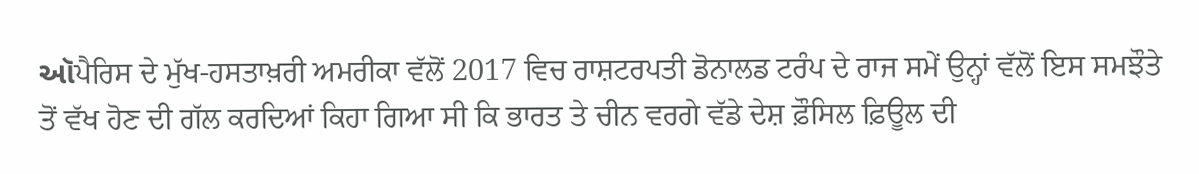ઑਪੈਰਿਸ ਦੇ ਮੁੱਖ-ਹਸਤਾਖ਼ਰੀ ਅਮਰੀਕਾ ਵੱਲੋਂ 2017 ਵਿਚ ਰਾਸ਼ਟਰਪਤੀ ਡੋਨਾਲਡ ਟਰੰਪ ਦੇ ਰਾਜ ਸਮੇਂ ਉਨ੍ਹਾਂ ਵੱਲੋਂ ਇਸ ਸਮਝੌਤੇ ਤੋਂ ਵੱਖ ਹੋਣ ਦੀ ਗੱਲ ਕਰਦਿਆਂ ਕਿਹਾ ਗਿਆ ਸੀ ਕਿ ਭਾਰਤ ਤੇ ਚੀਨ ਵਰਗੇ ਵੱਡੇ ਦੇਸ਼ ਫ਼ੌਸਿਲ ਫ਼ਿਊਲ ਦੀ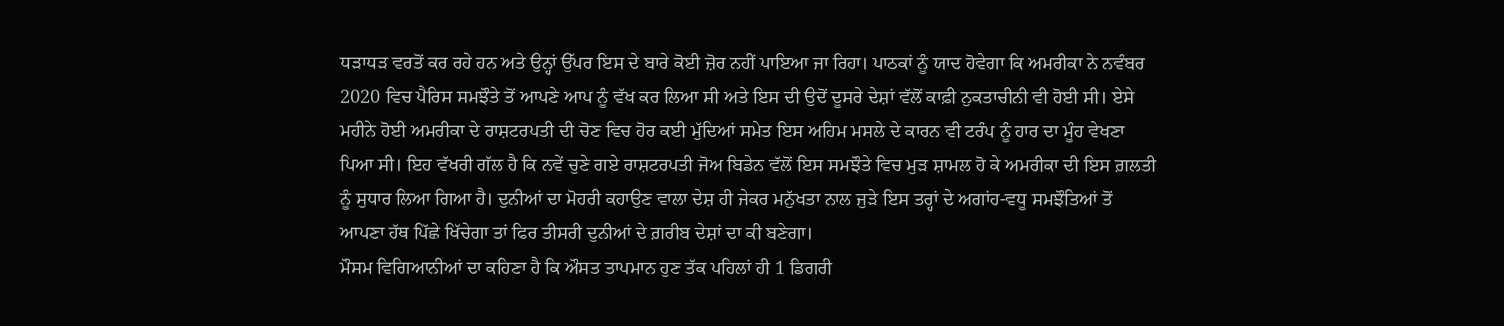ਧੜਾਧੜ ਵਰਤੋਂ ਕਰ ਰਹੇ ਹਨ ਅਤੇ ਉਨ੍ਹਾਂ ਉੱਪਰ ਇਸ ਦੇ ਬਾਰੇ ਕੋਈ ਜ਼ੋਰ ਨਹੀਂ ਪਾਇਆ ਜਾ ਰਿਹਾ। ਪਾਠਕਾਂ ਨੂੰ ਯਾਦ ਹੋਵੇਗਾ ਕਿ ਅਮਰੀਕਾ ਨੇ ਨਵੰਬਰ 2020 ਵਿਚ ਪੈਰਿਸ ਸਮਝੌਤੇ ਤੋਂ ਆਪਣੇ ਆਪ ਨੂੰ ਵੱਖ ਕਰ ਲਿਆ ਸੀ ਅਤੇ ਇਸ ਦੀ ਉਦੋਂ ਦੂਸਰੇ ਦੇਸ਼ਾਂ ਵੱਲੋਂ ਕਾਫ਼ੀ ਨੁਕਤਾਚੀਨੀ ਵੀ ਹੋਈ ਸੀ। ਏਸੇ ਮਹੀਨੇ ਹੋਈ ਅਮਰੀਕਾ ਦੇ ਰਾਸ਼ਟਰਪਤੀ ਦੀ ਚੋਣ ਵਿਚ ਹੋਰ ਕਈ ਮੁੱਦਿਆਂ ਸਮੇਤ ਇਸ ਅਹਿਮ ਮਸਲੇ ਦੇ ਕਾਰਨ ਵੀ ਟਰੰਪ ਨੂੰ ਹਾਰ ਦਾ ਮੂੰਹ ਵੇਖਣਾ ਪਿਆ ਸੀ। ਇਹ ਵੱਖਰੀ ਗੱਲ ਹੈ ਕਿ ਨਵੇਂ ਚੁਣੇ ਗਏ ਰਾਸ਼ਟਰਪਤੀ ਜੋਅ ਬਿਡੇਨ ਵੱਲੋਂ ਇਸ ਸਮਝੌਤੇ ਵਿਚ ਮੁੜ ਸ਼ਾਮਲ ਹੋ ਕੇ ਅਮਰੀਕਾ ਦੀ ਇਸ ਗ਼ਲਤੀ ਨੂੰ ਸੁਧਾਰ ਲਿਆ ਗਿਆ ਹੈ। ਦੁਨੀਆਂ ਦਾ ਮੋਹਰੀ ਕਹਾਉਣ ਵਾਲਾ ਦੇਸ਼ ਹੀ ਜੇਕਰ ਮਨੁੱਖਤਾ ਨਾਲ ਜੁੜੇ ਇਸ ਤਰ੍ਹਾਂ ਦੇ ਅਗਾਂਹ-ਵਧੂ ਸਮਝੌਤਿਆਂ ਤੋਂ ਆਪਣਾ ਹੱਥ ਪਿੱਛੇ ਖਿੱਚੇਗਾ ਤਾਂ ਫਿਰ ਤੀਸਰੀ ਦੁਨੀਆਂ ਦੇ ਗ਼ਰੀਬ ਦੇਸ਼ਾਂ ਦਾ ਕੀ ਬਣੇਗਾ।
ਮੌਸਮ ਵਿਗਿਆਨੀਆਂ ਦਾ ਕਹਿਣਾ ਹੈ ਕਿ ਔਸਤ ਤਾਪਮਾਨ ਹੁਣ ਤੱਕ ਪਹਿਲਾਂ ਹੀ 1 ਡਿਗਰੀ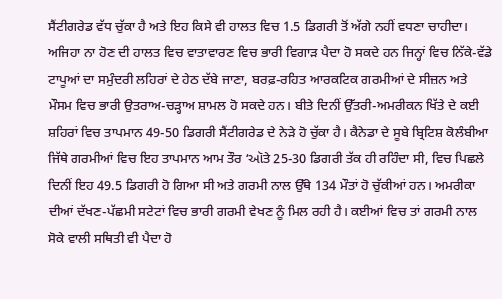ਸੈਂਟੀਗਰੇਡ ਵੱਧ ਚੁੱਕਾ ਹੈ ਅਤੇ ਇਹ ਕਿਸੇ ਵੀ ਹਾਲਤ ਵਿਚ 1.5 ਡਿਗਰੀ ਤੋਂ ਅੱਗੇ ਨਹੀਂ ਵਧਣਾ ਚਾਹੀਦਾ। ਅਜਿਹਾ ਨਾ ਹੋਣ ਦੀ ਹਾਲਤ ਵਿਚ ਵਾਤਾਵਾਰਣ ਵਿਚ ਭਾਰੀ ਵਿਗਾੜ ਪੈਦਾ ਹੋ ਸਕਦੇ ਹਨ ਜਿਨ੍ਹਾਂ ਵਿਚ ਨਿੱਕੇ-ਵੱਡੇ ਟਾਪੂਆਂ ਦਾ ਸਮੁੰਦਰੀ ਲਹਿਰਾਂ ਦੇ ਹੇਠ ਦੱਬੇ ਜਾਣਾ, ਬਰਫ਼-ਰਹਿਤ ਆਰਕਟਿਕ ਗਰਮੀਆਂ ਦੇ ਸੀਜ਼ਨ ਅਤੇ ਮੌਸਮ ਵਿਚ ਭਾਰੀ ਉਤਰਾਅ-ਚੜ੍ਹਾਅ ਸ਼ਾਮਲ ਹੋ ਸਕਦੇ ਹਨ। ਬੀਤੇ ਦਿਨੀਂ ਉੱਤਰੀ-ਅਮਰੀਕਨ ਖਿੱਤੇ ਦੇ ਕਈ ਸ਼ਹਿਰਾਂ ਵਿਚ ਤਾਪਮਾਨ 49-50 ਡਿਗਰੀ ਸੈਂਟੀਗਰੇਡ ਦੇ ਨੇੜੇ ਹੋ ਚੁੱਕਾ ਹੈ। ਕੈਨੇਡਾ ਦੇ ਸੂਬੇ ਬ੍ਰਿਟਿਸ਼ ਕੋਲੰਬੀਆ ਜਿੱਥੇ ਗਰਮੀਆਂ ਵਿਚ ਇਹ ਤਾਪਮਾਨ ਆਮ ਤੌਰ ‘ઑਤੇ 25-30 ਡਿਗਰੀ ਤੱਕ ਹੀ ਰਹਿੰਦਾ ਸੀ, ਵਿਚ ਪਿਛਲੇ ਦਿਨੀਂ ਇਹ 49.5 ਡਿਗਰੀ ਹੋ ਗਿਆ ਸੀ ਅਤੇ ਗਰਮੀ ਨਾਲ ਉੱਥੇ 134 ਮੌਤਾਂ ਹੋ ਚੁੱਕੀਆਂ ਹਨ। ਅਮਰੀਕਾ ਦੀਆਂ ਦੱਖਣ-ਪੱਛਮੀ ਸਟੇਟਾਂ ਵਿਚ ਭਾਰੀ ਗਰਮੀ ਵੇਖਣ ਨੂੰ ਮਿਲ ਰਹੀ ਹੈ। ਕਈਆਂ ਵਿਚ ਤਾਂ ਗਰਮੀ ਨਾਲ ਸੋਕੇ ਵਾਲੀ ਸਥਿਤੀ ਵੀ ਪੈਦਾ ਹੋ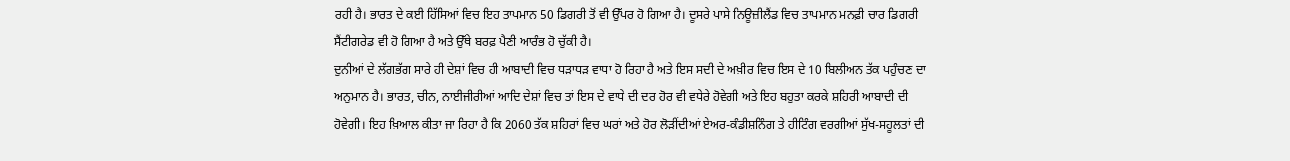ਰਹੀ ਹੈ। ਭਾਰਤ ਦੇ ਕਈ ਹਿੱਸਿਆਂ ਵਿਚ ਇਹ ਤਾਪਮਾਨ 50 ਡਿਗਰੀ ਤੋਂ ਵੀ ਉੱਪਰ ਹੋ ਗਿਆ ਹੈ। ਦੂਸਰੇ ਪਾਸੇ ਨਿਊਜ਼ੀਲੈਂਡ ਵਿਚ ਤਾਪਮਾਨ ਮਨਫ਼ੀ ਚਾਰ ਡਿਗਰੀ ਸੈਂਟੀਗਰੇਡ ਵੀ ਹੋ ਗਿਆ ਹੈ ਅਤੇ ਉੱਥੇ ਬਰਫ਼ ਪੈਣੀ ਆਰੰਭ ਹੋ ਚੁੱਕੀ ਹੈ।
ਦੁਨੀਆਂ ਦੇ ਲੱਗਭੱਗ ਸਾਰੇ ਹੀ ਦੇਸ਼ਾਂ ਵਿਚ ਹੀ ਆਬਾਦੀ ਵਿਚ ਧੜਾਧੜ ਵਾਧਾ ਹੋ ਰਿਹਾ ਹੈ ਅਤੇ ਇਸ ਸਦੀ ਦੇ ਅਖ਼ੀਰ ਵਿਚ ਇਸ ਦੇ 10 ਬਿਲੀਅਨ ਤੱਕ ਪਹੁੰਚਣ ਦਾ ਅਨੁਮਾਨ ਹੈ। ਭਾਰਤ, ਚੀਨ, ਨਾਈਜੀਰੀਆਂ ਆਦਿ ਦੇਸ਼ਾਂ ਵਿਚ ਤਾਂ ਇਸ ਦੇ ਵਾਧੇ ਦੀ ਦਰ ਹੋਰ ਵੀ ਵਧੇਰੇ ਹੋਵੇਗੀ ਅਤੇ ਇਹ ਬਹੁਤਾ ਕਰਕੇ ਸ਼ਹਿਰੀ ਆਬਾਦੀ ਦੀ ਹੋਵੇਗੀ। ਇਹ ਖ਼ਿਆਲ ਕੀਤਾ ਜਾ ਰਿਹਾ ਹੈ ਕਿ 2060 ਤੱਕ ਸ਼ਹਿਰਾਂ ਵਿਚ ਘਰਾਂ ਅਤੇ ਹੋਰ ਲੋੜੀਂਦੀਆਂ ਏਅਰ-ਕੰਡੀਸ਼ਨਿੰਗ ਤੇ ਹੀਟਿੰਗ ਵਰਗੀਆਂ ਸੁੱਖ-ਸਹੂਲਤਾਂ ਦੀ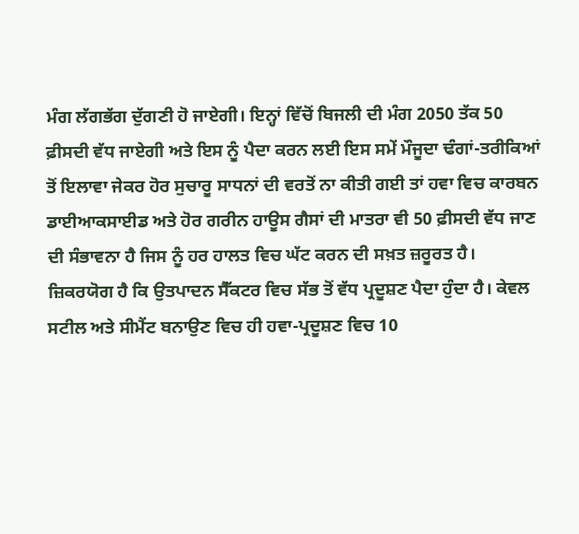ਮੰਗ ਲੱਗਭੱਗ ਦੁੱਗਣੀ ਹੋ ਜਾਏਗੀ। ਇਨ੍ਹਾਂ ਵਿੱਚੋਂ ਬਿਜਲੀ ਦੀ ਮੰਗ 2050 ਤੱਕ 50 ਫ਼ੀਸਦੀ ਵੱਧ ਜਾਏਗੀ ਅਤੇ ਇਸ ਨੂੰ ਪੈਦਾ ਕਰਨ ਲਈ ਇਸ ਸਮੇਂ ਮੌਜੂਦਾ ਢੰਗਾਂ-ਤਰੀਕਿਆਂ ਤੋਂ ਇਲਾਵਾ ਜੇਕਰ ਹੋਰ ਸੁਚਾਰੂ ਸਾਧਨਾਂ ਦੀ ਵਰਤੋਂ ਨਾ ਕੀਤੀ ਗਈ ਤਾਂ ਹਵਾ ਵਿਚ ਕਾਰਬਨ ਡਾਈਆਕਸਾਈਡ ਅਤੇ ਹੋਰ ਗਰੀਨ ਹਾਊਸ ਗੈਸਾਂ ਦੀ ਮਾਤਰਾ ਵੀ 50 ਫ਼ੀਸਦੀ ਵੱਧ ਜਾਣ ਦੀ ਸੰਭਾਵਨਾ ਹੈ ਜਿਸ ਨੂੰ ਹਰ ਹਾਲਤ ਵਿਚ ਘੱਟ ਕਰਨ ਦੀ ਸਖ਼ਤ ਜ਼ਰੂਰਤ ਹੈ। ਜ਼ਿਕਰਯੋਗ ਹੈ ਕਿ ਉਤਪਾਦਨ ਸੈੱਕਟਰ ਵਿਚ ਸੱਭ ਤੋਂ ਵੱਧ ਪ੍ਰਦੂਸ਼ਣ ਪੈਦਾ ਹੁੰਦਾ ਹੈ। ਕੇਵਲ ਸਟੀਲ ਅਤੇ ਸੀਮੈਂਟ ਬਨਾਉਣ ਵਿਚ ਹੀ ਹਵਾ-ਪ੍ਰਦੂਸ਼ਣ ਵਿਚ 10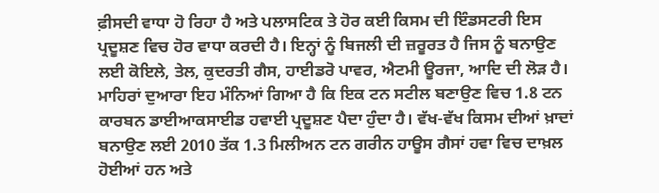ਫ਼ੀਸਦੀ ਵਾਧਾ ਹੋ ਰਿਹਾ ਹੈ ਅਤੇ ਪਲਾਸਟਿਕ ਤੇ ਹੋਰ ਕਈ ਕਿਸਮ ਦੀ ਇੰਡਸਟਰੀ ਇਸ ਪ੍ਰਦੂਸ਼ਣ ਵਿਚ ਹੋਰ ਵਾਧਾ ਕਰਦੀ ਹੈ। ਇਨ੍ਹਾਂ ਨੂੰ ਬਿਜਲੀ ਦੀ ਜ਼ਰੂਰਤ ਹੈ ਜਿਸ ਨੂੰ ਬਨਾਉਣ ਲਈ ਕੋਇਲੇ, ਤੇਲ, ਕੁਦਰਤੀ ਗੈਸ, ਹਾਈਡਰੋ ਪਾਵਰ, ਐਟਮੀ ਊਰਜਾ, ਆਦਿ ਦੀ ਲੋੜ ਹੈ। ਮਾਹਿਰਾਂ ਦੁਆਰਾ ਇਹ ਮੰਨਿਆਂ ਗਿਆ ਹੈ ਕਿ ਇਕ ਟਨ ਸਟੀਲ ਬਣਾਉਣ ਵਿਚ 1.8 ਟਨ ਕਾਰਬਨ ਡਾਈਆਕਸਾਈਡ ਹਵਾਈ ਪ੍ਰਦੂਸ਼ਣ ਪੈਦਾ ਹੁੰਦਾ ਹੈ। ਵੱਖ-ਵੱਖ ਕਿਸਮ ਦੀਆਂ ਖ਼ਾਦਾਂ ਬਨਾਉਣ ਲਈ 2010 ਤੱਕ 1.3 ਮਿਲੀਅਨ ਟਨ ਗਰੀਨ ਹਾਊਸ ਗੈਸਾਂ ਹਵਾ ਵਿਚ ਦਾਖ਼ਲ ਹੋਈਆਂ ਹਨ ਅਤੇ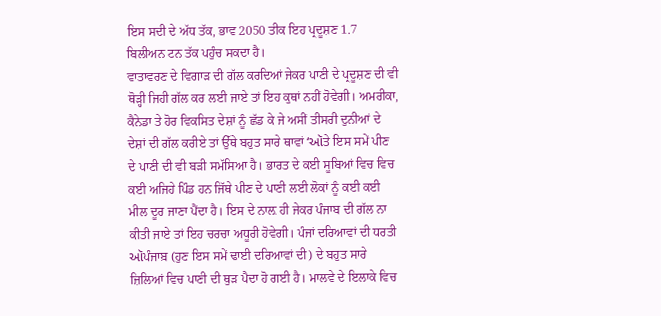ਇਸ ਸਦੀ ਦੇ ਅੱਧ ਤੱਕ, ਭਾਵ 2050 ਤੀਕ ਇਹ ਪ੍ਰਦੂਸ਼ਣ 1.7 ਬਿਲੀਅਨ ਟਨ ਤੱਕ ਪਹੁੰਚ ਸਕਦਾ ਹੈ।
ਵਾਤਾਵਰਣ ਦੇ ਵਿਗਾੜ ਦੀ ਗੱਲ ਕਰਦਿਆਂ ਜੇਕਰ ਪਾਣੀ ਦੇ ਪ੍ਰਦੂਸ਼ਣ ਦੀ ਵੀ ਥੋੜ੍ਹੀ ਜਿਹੀ ਗੱਲ ਕਰ ਲਈ ਜਾਏ ਤਾਂ ਇਹ ਕੁਥਾਂ ਨਹੀਂ ਹੋਵੇਗੀ। ਅਮਰੀਕਾ, ਕੈਨੇਡਾ ਤੇ ਹੋਰ ਵਿਕਸਿਤ ਦੇਸ਼ਾਂ ਨੂੰ ਛੱਡ ਕੇ ਜੇ ਅਸੀਂ ਤੀਸਰੀ ਦੁਨੀਆਂ ਦੇ ਦੇਸ਼ਾਂ ਦੀ ਗੱਲ ਕਰੀਏ ਤਾਂ ਉੱਥੇ ਬਹੁਤ ਸਾਰੇ ਥਾਵਾਂ ‘ઑਤੇ ਇਸ ਸਮੇਂ ਪੀਣ ਦੇ ਪਾਣੀ ਦੀ ਵੀ ਬੜੀ ਸਮੱਸਿਆ ਹੈ। ਭਾਰਤ ਦੇ ਕਈ ਸੂਬਿਆਂ ਵਿਚ ਵਿਚ ਕਈ ਅਜਿਹੇ ਪਿੰਡ ਹਨ ਜਿੱਥੇ ਪੀਣ ਦੇ ਪਾਣੀ ਲਈ ਲੋਕਾਂ ਨੂੰ ਕਈ ਕਈ ਮੀਲ ਦੂਰ ਜਾਣਾ ਪੈਂਦਾ ਹੈ। ਇਸ ਦੇ ਨਾਲ਼ ਹੀ ਜੇਕਰ ਪੰਜਾਬ ਦੀ ਗੱਲ ਨਾ ਕੀਤੀ ਜਾਏ ਤਾਂ ਇਹ ਚਰਚਾ ਅਧੂਰੀ ਹੋਵੇਗੀ। ਪੰਜਾਂ ਦਰਿਆਵਾਂ ਦੀ ਧਰਤੀ ઑਪੰਜਾਬ਼ (ਹੁਣ ਇਸ ਸਮੇਂ ਢਾਈ ਦਰਿਆਵਾਂ ਦੀ) ਦੇ ਬਹੁਤ ਸਾਰੇ ਜ਼ਿਲਿਆਂ ਵਿਚ ਪਾਣੀ ਦੀ ਥੁੜ ਪੈਦਾ ਹੋ ਗਈ ਹੈ। ਮਾਲਵੇ ਦੇ ਇਲਾਕੇ ਵਿਚ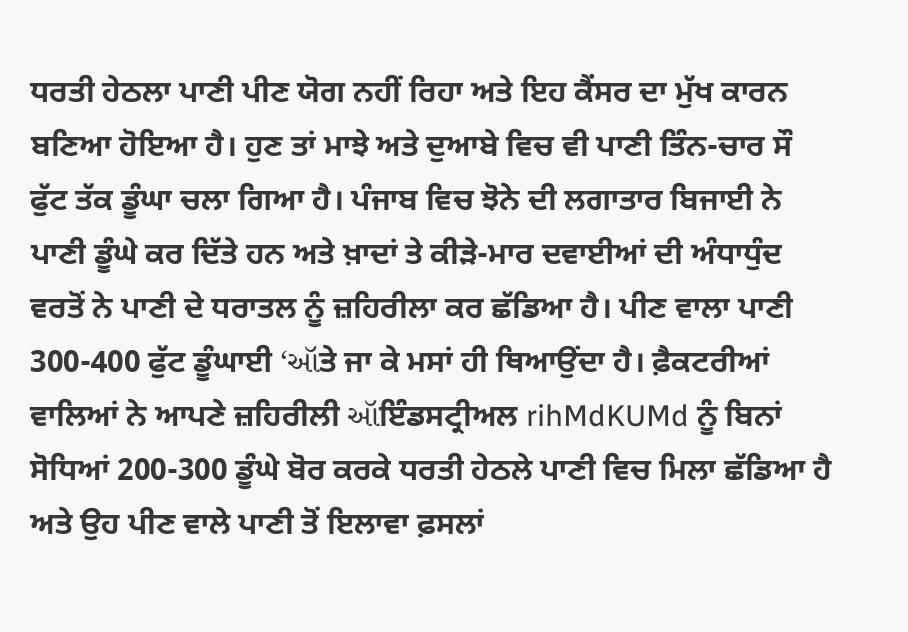ਧਰਤੀ ਹੇਠਲਾ ਪਾਣੀ ਪੀਣ ਯੋਗ ਨਹੀਂ ਰਿਹਾ ਅਤੇ ਇਹ ਕੈਂਸਰ ਦਾ ਮੁੱਖ ਕਾਰਨ ਬਣਿਆ ਹੋਇਆ ਹੈ। ਹੁਣ ਤਾਂ ਮਾਝੇ ਅਤੇ ਦੁਆਬੇ ਵਿਚ ਵੀ ਪਾਣੀ ਤਿੰਨ-ਚਾਰ ਸੌ ਫੁੱਟ ਤੱਕ ਡੂੰਘਾ ਚਲਾ ਗਿਆ ਹੈ। ਪੰਜਾਬ ਵਿਚ ਝੋਨੇ ਦੀ ਲਗਾਤਾਰ ਬਿਜਾਈ ਨੇ ਪਾਣੀ ਡੂੰਘੇ ਕਰ ਦਿੱਤੇ ਹਨ ਅਤੇ ਖ਼ਾਦਾਂ ਤੇ ਕੀੜੇ-ਮਾਰ ਦਵਾਈਆਂ ਦੀ ਅੰਧਾਧੁੰਦ ਵਰਤੋਂ ਨੇ ਪਾਣੀ ਦੇ ਧਰਾਤਲ ਨੂੰ ਜ਼ਹਿਰੀਲਾ ਕਰ ਛੱਡਿਆ ਹੈ। ਪੀਣ ਵਾਲਾ ਪਾਣੀ 300-400 ਫੁੱਟ ਡੂੰਘਾਈ ‘ઑਤੇ ਜਾ ਕੇ ਮਸਾਂ ਹੀ ਥਿਆਉਂਦਾ ਹੈ। ਫ਼ੈਕਟਰੀਆਂ ਵਾਲਿਆਂ ਨੇ ਆਪਣੇ ਜ਼ਹਿਰੀਲੀ ઑਇੰਡਸਟ੍ਰੀਅਲ rihMdKUMd ਨੂੰ ਬਿਨਾਂ ਸੋਧਿਆਂ 200-300 ਡੂੰਘੇ ਬੋਰ ਕਰਕੇ ਧਰਤੀ ਹੇਠਲੇ ਪਾਣੀ ਵਿਚ ਮਿਲਾ ਛੱਡਿਆ ਹੈ ਅਤੇ ਉਹ ਪੀਣ ਵਾਲੇ ਪਾਣੀ ਤੋਂ ਇਲਾਵਾ ਫ਼ਸਲਾਂ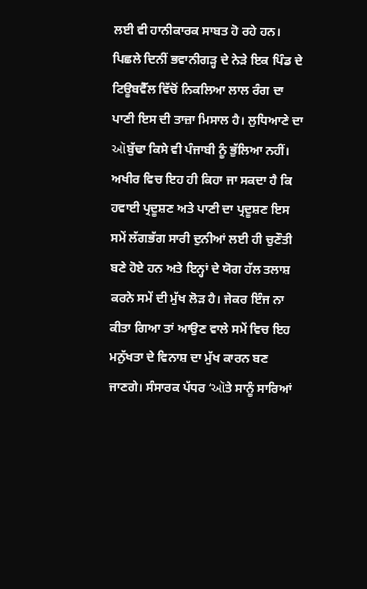ਲਈ ਵੀ ਹਾਨੀਕਾਰਕ ਸਾਬਤ ਹੋ ਰਹੇ ਹਨ। ਪਿਛਲੇ ਦਿਨੀਂ ਭਵਾਨੀਗੜ੍ਹ ਦੇ ਨੇੜੇ ਇਕ ਪਿੰਡ ਦੇ ਟਿਊਬਵੈੱਲ ਵਿੱਚੋਂ ਨਿਕਲਿਆ ਲਾਲ ਰੰਗ ਦਾ ਪਾਣੀ ਇਸ ਦੀ ਤਾਜ਼ਾ ਮਿਸਾਲ ਹੈ। ਲੁਧਿਆਣੇ ਦਾ ઑਬੁੱਢਾ ਕਿਸੇ ਵੀ ਪੰਜਾਬੀ ਨੂੰ ਭੁੱਲਿਆ ਨਹੀਂ।
ਅਖੀਰ ਵਿਚ ਇਹ ਹੀ ਕਿਹਾ ਜਾ ਸਕਦਾ ਹੈ ਕਿ ਹਵਾਈ ਪ੍ਰਦੂਸ਼ਣ ਅਤੇ ਪਾਣੀ ਦਾ ਪ੍ਰਦੂਸ਼ਣ ਇਸ ਸਮੇਂ ਲੱਗਭੱਗ ਸਾਰੀ ਦੁਨੀਆਂ ਲਈ ਹੀ ਚੁਣੌਤੀ ਬਣੇ ਹੋਏ ਹਨ ਅਤੇ ਇਨ੍ਹਾਂ ਦੇ ਯੋਗ ਹੱਲ ਤਲਾਸ਼ ਕਰਨੇ ਸਮੇਂ ਦੀ ਮੁੱਖ ਲੋੜ ਹੈ। ਜੇਕਰ ਇੰਜ ਨਾ ਕੀਤਾ ਗਿਆ ਤਾਂ ਆਉਣ ਵਾਲੇ ਸਮੇਂ ਵਿਚ ਇਹ ਮਨੁੱਖਤਾ ਦੇ ਵਿਨਾਸ਼ ਦਾ ਮੁੱਖ ਕਾਰਨ ਬਣ ਜਾਣਗੇ। ਸੰਸਾਰਕ ਪੱਧਰ ‘ઑਤੇ ਸਾਨੂੰ ਸਾਰਿਆਂ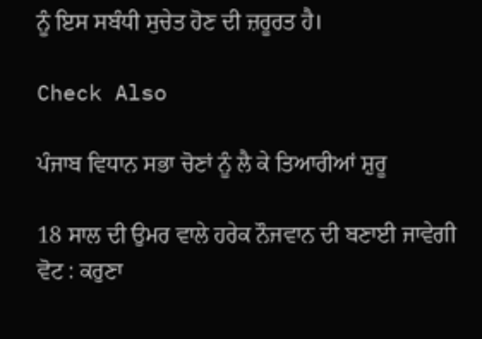ਨੂੰ ਇਸ ਸਬੰਧੀ ਸੁਚੇਤ ਹੋਣ ਦੀ ਜ਼ਰੂਰਤ ਹੈ।

Check Also

ਪੰਜਾਬ ਵਿਧਾਨ ਸਭਾ ਚੋਣਾਂ ਨੂੰ ਲੈ ਕੇ ਤਿਆਰੀਆਂ ਸ਼ੁਰੂ

18 ਸਾਲ ਦੀ ਉਮਰ ਵਾਲੇ ਹਰੇਕ ਨੌਜਵਾਨ ਦੀ ਬਣਾਈ ਜਾਵੇਗੀ ਵੋਟ : ਕਰੁਣਾ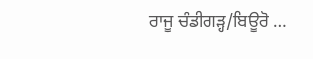ਰਾਜੂ ਚੰਡੀਗੜ੍ਹ/ਬਿਊਰੋ …